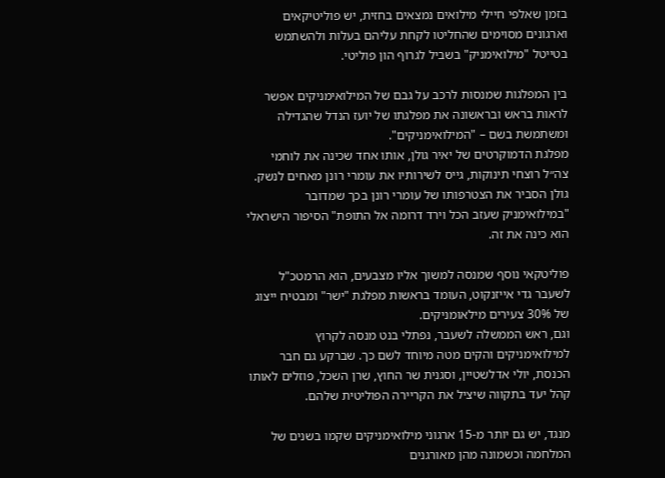בזמן שאלפי חיילי מילואים נמצאים בחזית, יש פוליטיקאים וארגונים מסוימים שהחליטו לקחת עליהם בעלות ולהשתמש בטייטל "מילואימניק" בשביל לגרוף הון פוליטי.

בין המפלגות שמנסות לרכב על גבם של המילואימניקים אפשר לראות בראש ובראשונה את מפלגתו של יועז הנדל שהגדילה ומשתמשת בשם – "המילואימניקים".
מפלגת הדמוקרטים של יאיר גולן, אותו אחד שכינה את לוחמי צה״ל רוצחי תינוקות, גייס לשירותיו את עומרי רונן מאחים לנשק. גולן הסביר את הצטרפותו של עומרי רונן בכך שמדובר "במילואימניק שעזב הכל וירד דרומה אל התופת" הסיפור הישראלי הוא כינה את זה.

פוליטקאי נוסף שמנסה למשוך אליו מצבעים, הוא הרמטכ"ל לשעבר גדי אייזנקוט, העומד בראשות מפלגת "ישר" ומבטיח ייצוג של 30% צעירים מילאומניקים.
וגם, ראש הממשלה לשעבר, נפתלי בנט מנסה לקרוץ למילואימניקים והקים מטה מיוחד לשם כך. שברקע גם חבר הכנסת, יולי אדלשטיין, וסגנית שר החוץ, שרן השכל, פוזלים לאותו קהל יעד בתקווה שיציל את הקריירה הפוליטית שלהם.

מנגד, יש גם יותר מ-15 ארגוני מילואימניקים שקמו בשנים של המלחמה וכשמונה מהן מאורגנים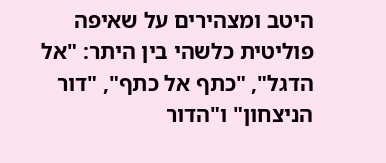היטב ומצהירים על שאיפה פוליטית כלשהי בין היתר: "אל הדגל", "כתף אל כתף", "דור הניצחון" ו"הדור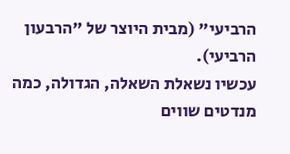הרביעי" (מבית היוצר של "הרבעון הרביעי).
עכשיו נשאלת השאלה, הגדולה, כמה מנדטים שווים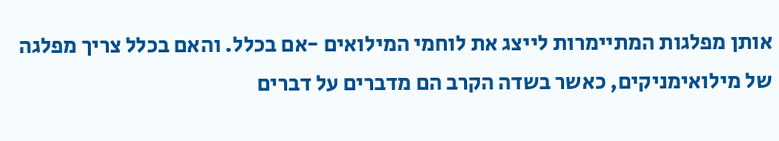אותן מפלגות המתיימרות לייצג את לוחמי המילואים -אם בכלל. והאם בכלל צריך מפלגה של מילואימניקים, כאשר בשדה הקרב הם מדברים על דברים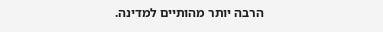הרבה יותר מהותיים למדינה.